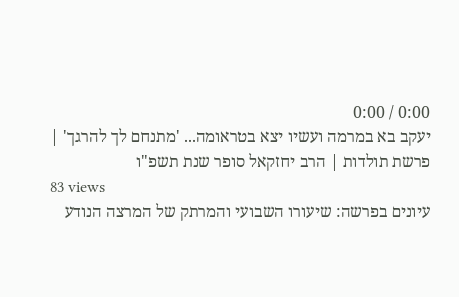0:00 / 0:00
יעקב בא במרמה ועשיו יצא בטראומה... 'מתנחם לך להרגך' | פרשת תולדות | הרב יחזקאל סופר שנת תשפ"ו
83 views
עיונים בפרשה: שיעורו השבועי והמרתק של המרצה הנודע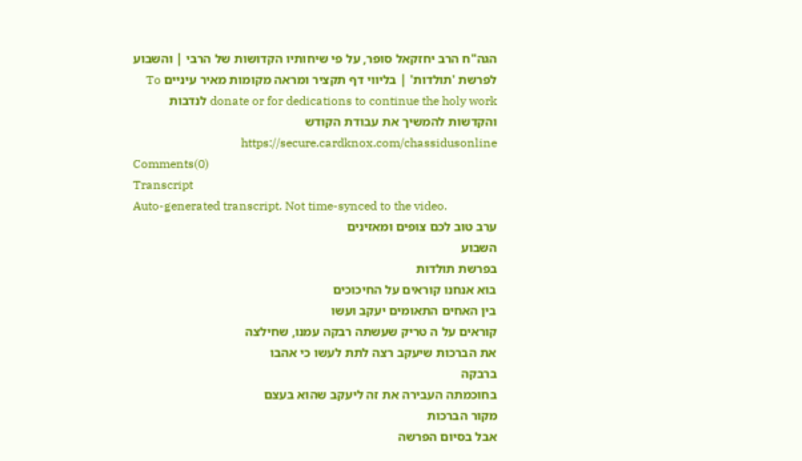הגה"ח הרב יחזקאל סופר, על פי שיחותיו הקדושות של הרבי | והשבוע לפרשת 'תולדות' | בליווי דף תקציר ומראה מקומות מאיר עיניים To donate or for dedications to continue the holy work לנדבות והקדשות להמשיך את עבודת הקודש https://secure.cardknox.com/chassidusonline
Comments(0)
Transcript
Auto-generated transcript. Not time-synced to the video.
ערב טוב לכם צופים ומאזינים
השבוע
בפרשת תולדות
בוא אנחנו קוראים על החיכוכים
בין האחים התאומים יעקב ועשו
קוראים על ה טריק שעשתה רבקה עמנו, שחילצה
את הברכות שיעקב רצה לתת לעשו כי אהבו
ברבקה
בחוכמתה העבירה את זה ליעקב שהוא בעצם
מקור הברכות
אבל בסיום הפרשה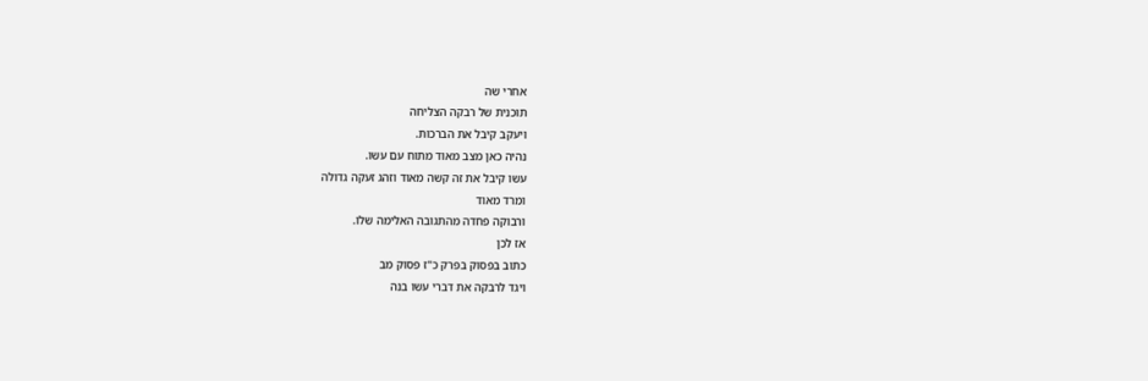אחרי שה
תוכנית של רבקה הצליחה
ויעקב קיבל את הברכות.
נהיה כאן מצב מאוד מתוח עם עשו.
עשו קיבל את זה קשה מאוד וזהג זעקה גדולה
ומרד מאוד
ורבוקה פחדה מהתגובה האלימה שלו.
אז לכן
כתוב בפסוק בפרק כ"ז פסוק מב
ויגד לרבקה את דברי עשו בנה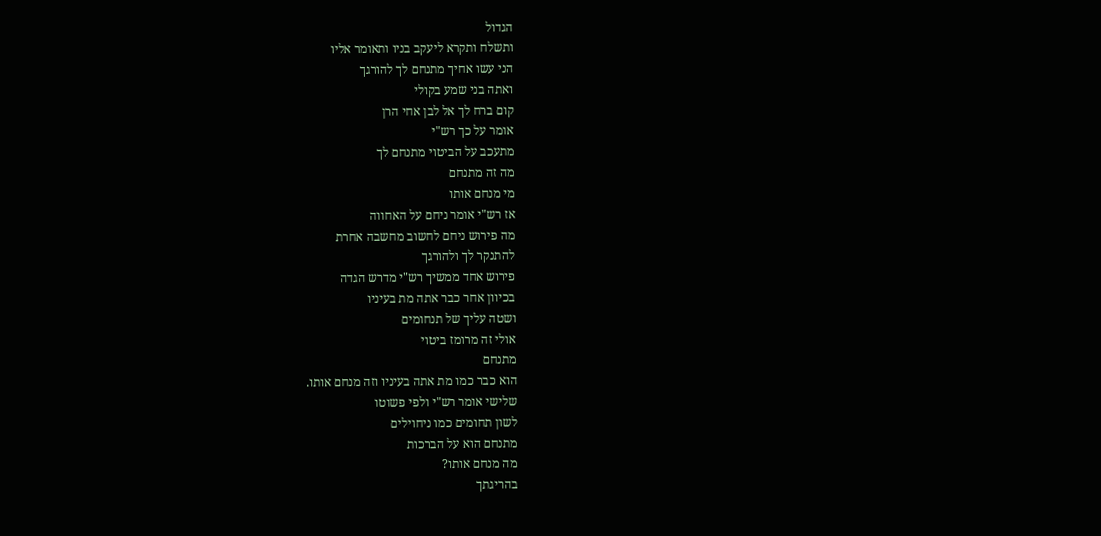הגדול
ותשלח ותקרא ליעקב בניו ותאומר אליו
הני עשו אחיך מתנחם לך להורגך
ואתה בני שמע בקולי
קום ברח לך אל לבן אחי הרן
אומר על כך רש"י
מתעכב על הביטוי מתנחם לך
מה זה מתנחם
מי מנחם אותו
אז רש"י אומר ניחם על האחווה
מה פירוש ניחם לחשוב מחשבה אחרת
להתנקר לך ולהורגך
פירוש אחד ממשיך רש"י מדרש הגדה
בכיוון אחר כבר אתה מת בעיניו
ושטה עליך של תנחומים
אולי זה מרומז ביטוי
מתנחם
הוא כבר כמו מת אתה בעיניו וזה מנחם אותו.
שלישי אומר רש"י ולפי פשוטו
לשון תחומים כמו ניחוילים
מתנחם הוא על הברכות
מה מנחם אותו?
בהריגתך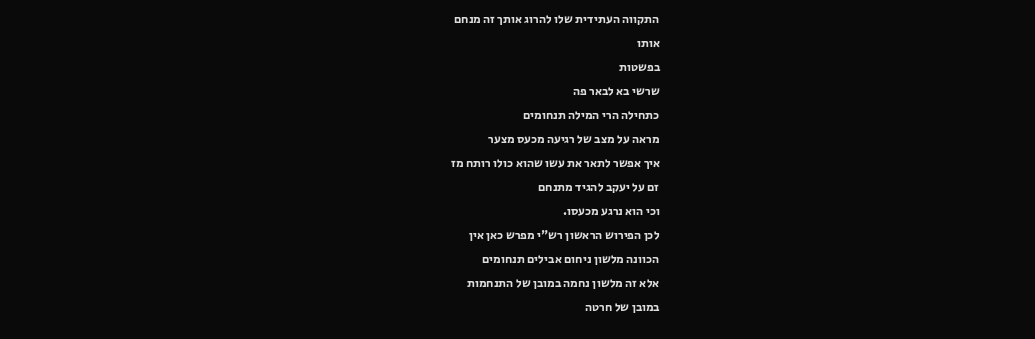התקווה העתידית שלו להרוג אותך זה מנחם
אותו
בפשטות
שרשי בא לבאר פה
כתחילה הרי המילה תנחומים
מראה על מצב של רגיעה מכעס מצער
איך אפשר לתאר את עשו שהוא כולו רותח מז
זם על יעקב להגיד מתנחם
וכי הוא נרגע מכעסו.
לכן הפירוש הראשון רש"י מפרש כאן אין
הכוונה מלשון ניחום אבילים תנחומים
אלא זה מלשון נחמה במובן של התנחמות
במובן של חרטה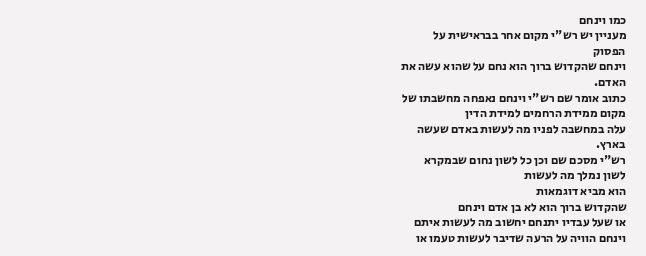כמו וינחם
מעניין יש רש"י מקום אחר בבראישית על
הפסוק
וינחם שהקדוש ברוך הוא נחם על שהוא עשה את
האדם.
כתוב אומר שם רש"י וינחם נאפחה מחשבתו של
מקום ממידת הרחמים למידת הדין
עלה במחשבה לפניו מה לעשות באדם שעשה
בארץ.
רש"י מסכם שם וכן כל לשון נחום שבמקרא
לשון נמלך מה לעשות
הוא מביא דוגמאות
שהקדוש ברוך הוא לא בן אדם וינחם
או שעל עבדיו יתנחם יחשוב מה לעשות איתם
וינחם הוויה על הרעה שדיבר לעשות טעמו או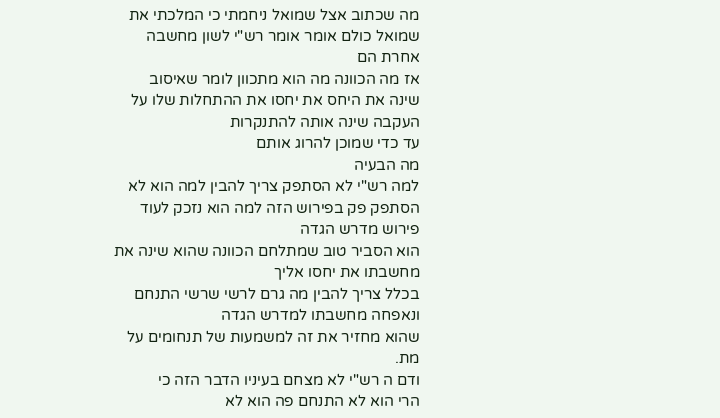מה שכתוב אצל שמואל ניחמתי כי המלכתי את
שמואל כולם אומר אומר רש"י לשון מחשבה
אחרת הם
אז מה הכוונה מה הוא מתכוון לומר שאיסוב
שינה את היחס את יחסו את ההתחלות שלו על
העקבה שינה אותה להתנקרות
עד כדי שמוכן להרוג אותם
מה הבעיה
למה רש"י לא הסתפק צריך להבין למה הוא לא
הסתפק פק בפירוש הזה למה הוא נזכק לעוד
פירוש מדרש הגדה
הוא הסביר טוב שמתלחם הכוונה שהוא שינה את
מחשבתו את יחסו אליך
בכלל צריך להבין מה גרם לרשי שרשי התנחם
ונאפחה מחשבתו למדרש הגדה
שהוא מחזיר את זה למשמעות של תנחומים על
מת.
ודם ה רש"י לא מצחם בעיניו הדבר הזה כי
הרי הוא לא התנחם פה הוא לא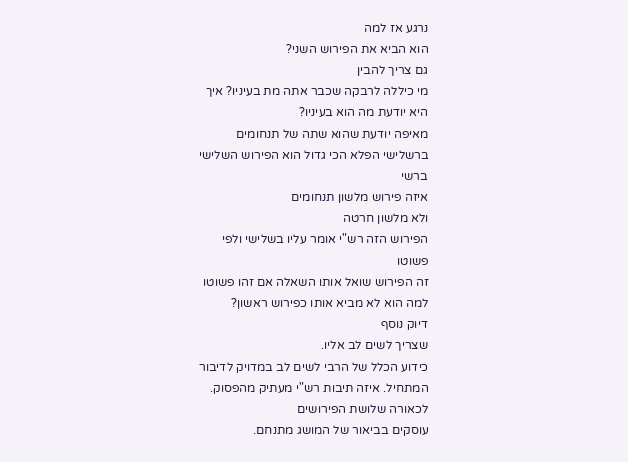נרגע אז למה
הוא הביא את הפירוש השני?
גם צריך להבין
מי כיללה לרבקה שכבר אתה מת בעיניו? איך
היא יודעת מה הוא בעיניו?
מאיפה יודעת שהוא שתה של תנחומים
ברשלישי הפלא הכי גדול הוא הפירוש השלישי
ברשי
איזה פירוש מלשון תנחומים
ולא מלשון חרטה
הפירוש הזה רש"י אומר עליו בשלישי ולפי
פשוטו
זה הפירוש שואל אותו השאלה אם זהו פשוטו
למה הוא לא מביא אותו כפירוש ראשון?
דיוק נוסף
שצריך לשים לב אליו.
כידוע הכלל של הרבי לשים לב במדויק לדיבור
המתחיל. איזה תיבות רש"י מעתיק מהפסוק.
לכאורה שלושת הפירושים
עוסקים בביאור של המושג מתנחם.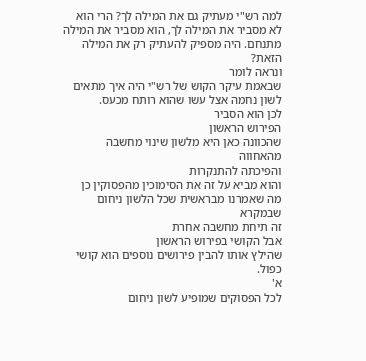למה רש"י מעתיק גם את המילה לך? הרי הוא
לא מסביר את המילה לך, הוא מסביר את המילה
מתנחם. היה מספיק להעתיק רק את המילה
הזאת?
ונראה לומר
שבאמת עיקר הקוש של רש"י היה איך מתאים
לשון נחמה אצל עשו שהוא רותח מכעס.
לכן הוא הסביר
הפירוש הראשון
שהכוונה כאן היא מלשון שינוי מחשבה
מהאחווה
והפיכתה להתנקרות
והוא מביא על זה את הסימוכין מהפסוקין כן
מה שאמרנו מבראשית שכל הלשון ניחום שבמקרא
זה תיחת מחשבה אחרת
אבל הקושי בפירוש הראשון
שהילץ אותו להבין פירושים נוספים הוא קושי
כפול.
א'
לכל הפסוקים שמופיע לשון ניחום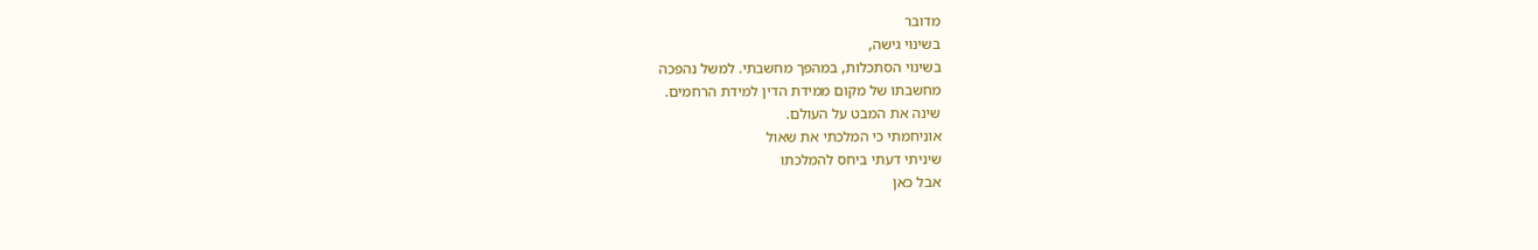מדובר
בשינוי גישה,
בשינוי הסתכלות, במהפך מחשבתי. למשל נהפכה
מחשבתו של מקום ממידת הדין למידת הרחמים.
שינה את המבט על העולם.
אוניחמתי כי המלכתי את שאול
שיניתי דעתי ביחס להמלכתו
אבל כאן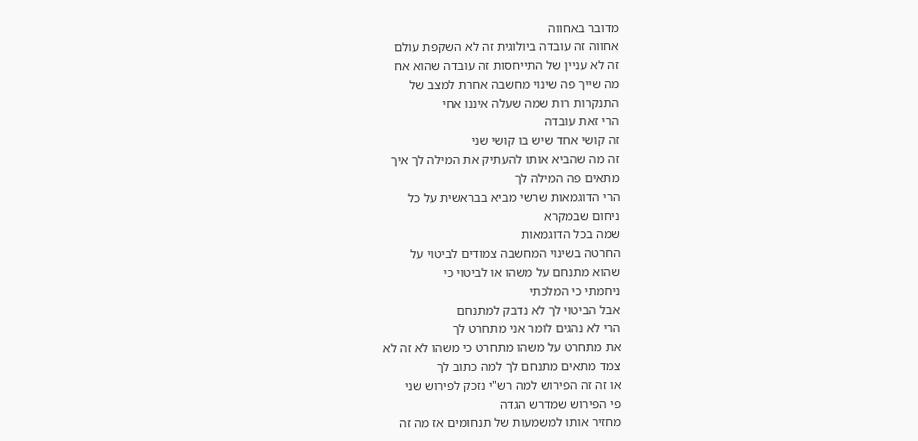מדובר באחווה
אחווה זה עובדה ביולוגית זה לא השקפת עולם
זה לא עניין של התייחסות זה עובדה שהוא אח
מה שייך פה שינוי מחשבה אחרת למצב של
התנקרות רות שמה שעלה איננו אחי
הרי זאת עובדה
זה קושי אחד שיש בו קושי שני
זה מה שהביא אותו להעתיק את המילה לך איך
מתאים פה המילה לך
הרי הדוגמאות שרשי מביא בבראשית על כל
ניחום שבמקרא
שמה בכל הדוגמאות
החרטה בשינוי המחשבה צמודים לביטוי על
שהוא מתנחם על משהו או לביטוי כי
ניחמתי כי המלכתי
אבל הביטוי לך לא נדבק למתנחם
הרי לא נהגים לומר אני מתחרט לך
את מתחרט על משהו מתחרט כי משהו לא זה לא
צמד מתאים מתנחם לך למה כתוב לך
או זה זה הפירוש למה רש"י נזכק לפירוש שני
פי הפירוש שמדרש הגדה
מחזיר אותו למשמעות של תנחומים אז מה זה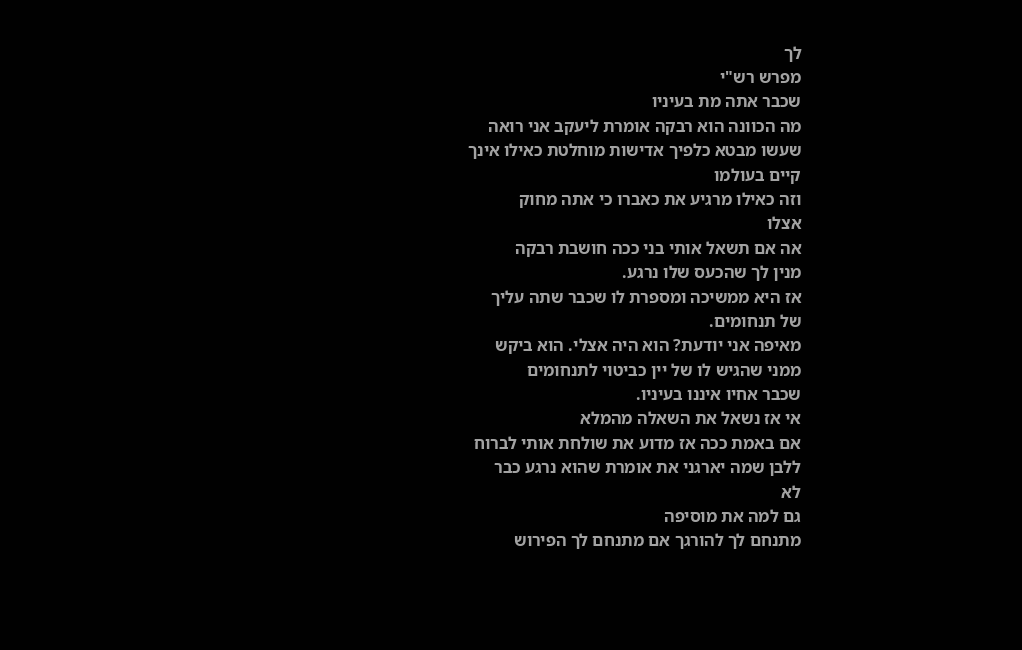לך
מפרש רש"י
שכבר אתה מת בעיניו
מה הכוונה הוא רבקה אומרת ליעקב אני רואה
שעשו מבטא כלפיך אדישות מוחלטת כאילו אינך
קיים בעולמו
וזה כאילו מרגיע את כאברו כי אתה מחוק
אצלו
אה אם תשאל אותי בני ככה חושבת רבקה
מנין לך שהכעס שלו נרגע.
אז היא ממשיכה ומספרת לו שכבר שתה עליך
של תנחומים.
מאיפה אני יודעת? הוא היה אצלי. הוא ביקש
ממני שהגיש לו של יין כביטוי לתנחומים
שכבר אחיו איננו בעיניו.
אי אז נשאל את השאלה מהמלא
אם באמת ככה אז מדוע את שולחת אותי לברוח
ללבן שמה יארגני את אומרת שהוא נרגע כבר
לא
גם למה את מוסיפה
מתנחם לך להורגך אם מתנחם לך הפירוש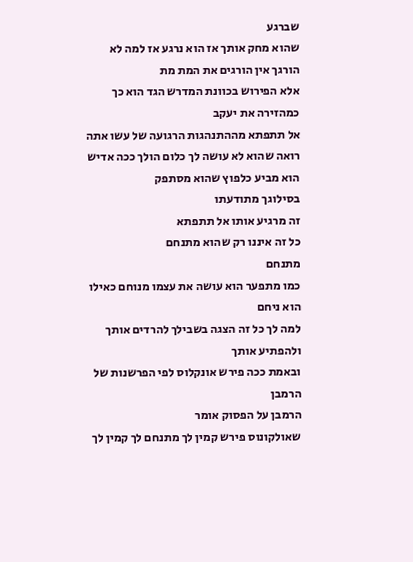שברגע
שהוא מחק אותך אז הוא נרגע אז למה לא
הורגך אין הורגים את המת מת
אלא הפירוש בכוונת המדרש הגד הוא כך
כמהזירה את יעקב
אל תתפתא מההתנהגות הרגועה של עשו אתה
רואה שהוא לא עושה לך כלום הולך ככה אדיש
הוא מביע כלפוץ שהוא מסתפק
בסילוגך מתודעתו
זה מרגיע אותו אל תתפתא
כל זה איננו רק שהוא מתנחם
מתנחם
כמו מתפער הוא עושה את עצמו מנוחם כאילו
הוא ניחם
למה לך כל זה הצגה בשבילך להרדים אותך
ולהפתיע אותך
ובאמת ככה פירש אונקלוס לפי הפרשנות של
הרמבן
הרמבן על הפסוק אומר
שאולקונוס פירש קמין לך מתנחם לך קמין לך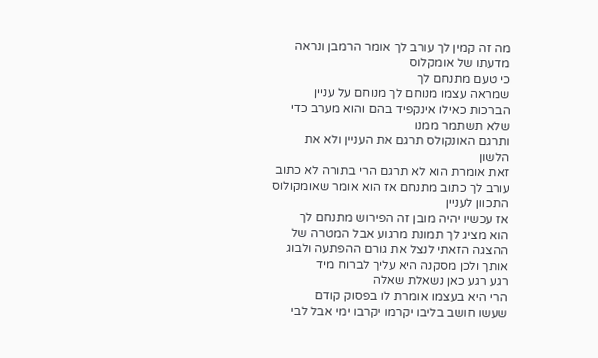מה זה קמין לך עורב לך אומר הרמבן ונראה
מדעתו של אומקלוס
כי טעם מתנחם לך
שמראה עצמו מנוחם לך מנוחם על עניין
הברכות כאילו אינקפיד בהם והוא מערב כדי
שלא תשתמר ממנו
ותרגם האונקולס תרגם את העניין ולא את
הלשון
זאת אומרת הוא לא תרגם הרי בתורה לא כתוב
עורב לך כתוב מתנחם אז הוא אומר שאומקולוס
התכוון לעניין
אז עכשיו יהיה מובן זה הפירוש מתנחם לך
הוא מציג לך תמונת מרגוע אבל המטרה של
ההצגה הזאתי לנצל את גורם ההפתעה ולבוג
אותך ולכן מסקנה היא עליך לברוח מיד
רגע רגע כאן נשאלת שאלה
הרי היא בעצמו אומרת לו בפסוק קודם
שעשו חושב בליבו יקרמו יקרבו ימי אבל לבי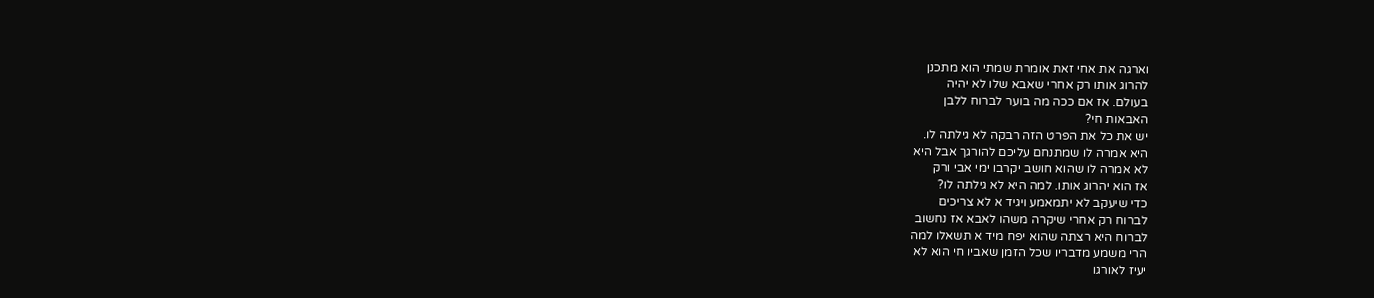וארגה את אחי זאת אומרת שמתי הוא מתכנן
להרוג אותו רק אחרי שאבא שלו לא יהיה
בעולם. אז אם ככה מה בוער לברוח ללבן
האבאות חי?
יש את כל את הפרט הזה רבקה לא גילתה לו.
היא אמרה לו שמתנחם עליכם להורגך אבל היא
לא אמרה לו שהוא חושב יקרבו ימי אבי ורק
אז הוא יהרוג אותו. למה היא לא גילתה לו?
כדי שיעקב לא יתמאמע ויגיד א לא צריכים
לברוח רק אחרי שיקרה משהו לאבא אז נחשוב
לברוח היא רצתה שהוא יפח מיד א תשאלו למה
הרי משמע מדבריו שכל הזמן שאביו חי הוא לא
יעיז לאורגו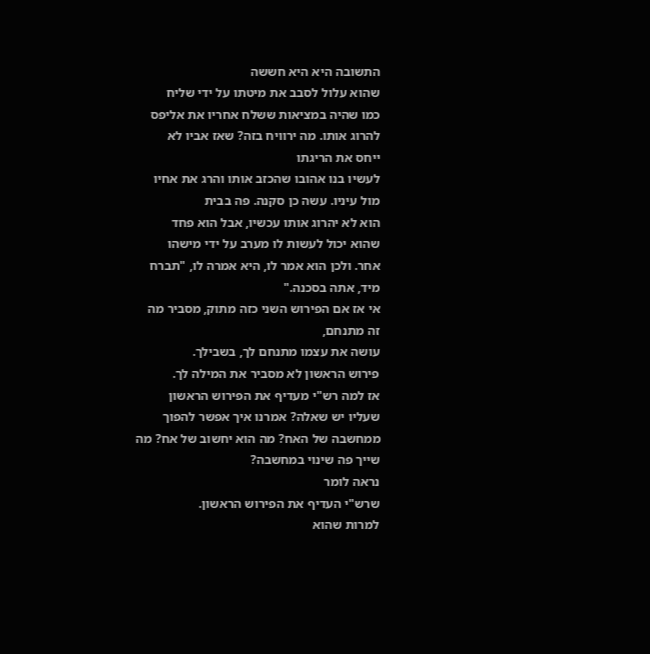התשובה היא היא חששה
שהוא עלול לסבב את מיטתו על ידי שליח
כמו שהיה במציאות ששלח אחריו את אליפס
להרוג אותו. מה ירוויח בזה? שאז אביו לא
ייחס את הריגתו
לעשיו בנו אהובו שהכזב אותו והרג את אחיו
מול עיניו. עשה כן סקנה. פה בבית
הוא לא יהרוג אותו עכשיו, אבל הוא פחד
שהוא יכול לעשות לו מערב על ידי מישהו
אחר. ולכן הוא אמר לו, היא אמרה לו, "תברח
מיד, אתה בסכנה."
אי אז אם הפירוש השני כזה מתוק, מסביר מה
זה מתנחם,
עושה את עצמו מתנחם לך, בשבילך.
פירוש הראשון לא מסביר את המילה לך.
אז למה רש"י מעדיף את הפירוש הראשון
שעליו יש שאלה? אמרנו איך אפשר להפוך
ממחשבה של האח? מה הוא יחשוב של אח? מה
שייך פה שינוי במחשבה?
נראה לומר
שרש"י העדיף את הפירוש הראשון.
למרות שהוא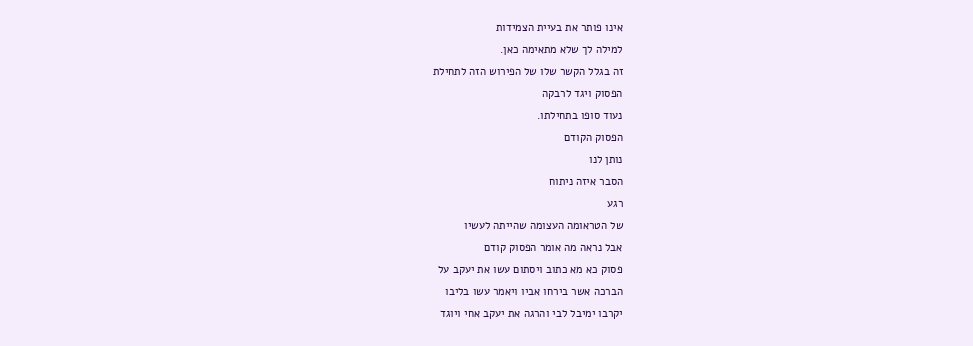אינו פותר את בעיית הצמידות
למילה לך שלא מתאימה כאן.
זה בגלל הקשר שלו של הפירוש הזה לתחילת
הפסוק ויגד לרבקה
נעוד סופו בתחילתו.
הפסוק הקודם
נותן לנו
הסבר איזה ניתוח
רגע
של הטראומה העצומה שהייתה לעשיו
אבל נראה מה אומר הפסוק קודם
פסוק כא מא כתוב ויסתום עשו את יעקב על
הברכה אשר בירחו אביו ויאמר עשו בליבו
יקרבו ימיבל לבי והרגה את יעקב אחי ויוגד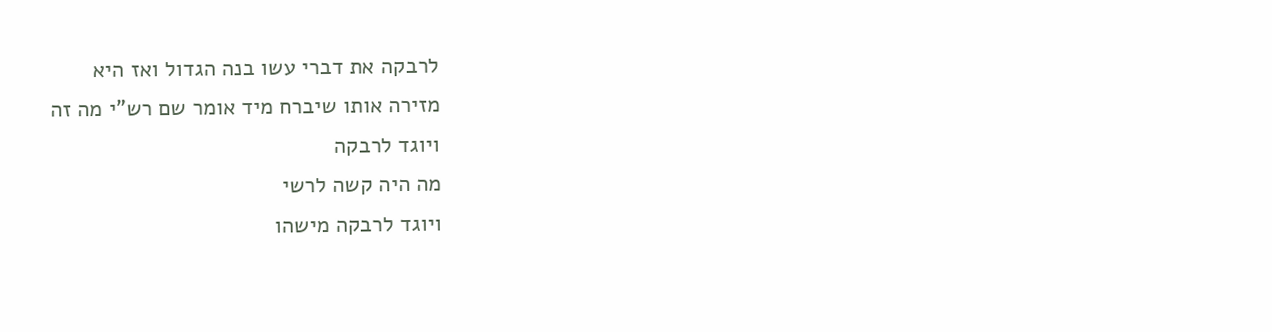לרבקה את דברי עשו בנה הגדול ואז היא
מזירה אותו שיברח מיד אומר שם רש"י מה זה
ויוגד לרבקה
מה היה קשה לרשי
ויוגד לרבקה מישהו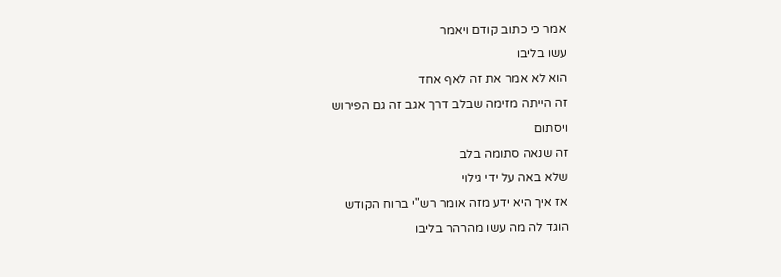אמר כי כתוב קודם ויאמר
עשו בליבו
הוא לא אמר את זה לאף אחד
זה הייתה מזימה שבלב דרך אגב זה גם הפירוש
ויסתום
זה שנאה סתומה בלב
שלא באה על ידי גילוי
אז איך היא ידע מזה אומר רש"י ברוח הקודש
הוגד לה מה עשו מהרהר בליבו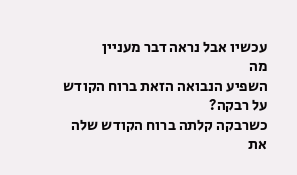עכשיו אבל נראה דבר מעניין
מה
השפיע הנבואה הזאת ברוח הקודש על רבקה?
כשרבקה קלתה ברוח הקודש שלה את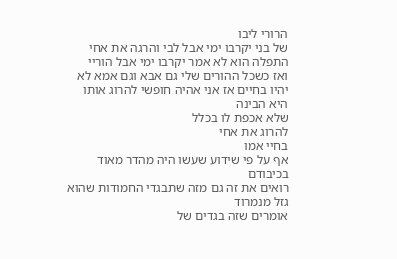הרורי ליבו
של בני יקרבו ימי אבל לבי והרגה את אחי
התפלה הוא לא אמר יקרבו ימי אבל הוריי
ואז כשכל ההורים שלי גם אבא וגם אמא לא
יהיו בחיים אז אני אהיה חופשי להרוג אותו
היא הבינה
שלא אכפת לו בכלל
להרוג את אחי
בחיי אמו
אף על פי שידוע שעשו היה מהדר מאוד
בכיבודם
רואים את זה גם מזה שתבגדי החמודות שהוא
גזל מנמרוד
אומרים שזה בגדים של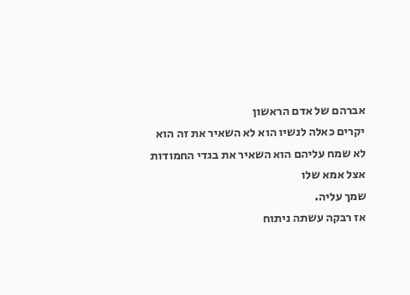אברהם של אדם הראשון
יקרים כאלה לנשיו הוא לא השאיר את זה הוא
לא שמח עליהם הוא השאיר את בגדי החמודות
אצל אמא שלו
שמך עליה.
אז רבקה עשתה ניתוח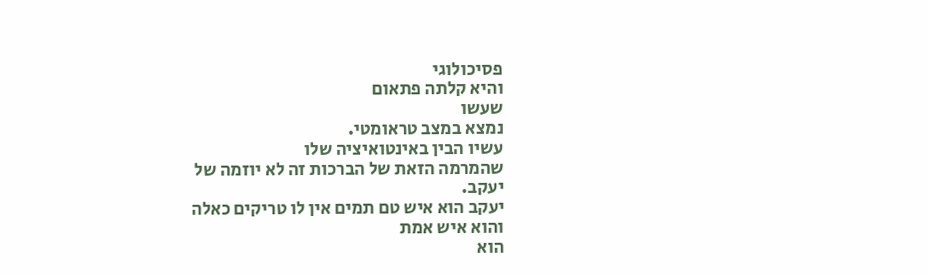פסיכולוגי
והיא קלתה פתאום
שעשו
נמצא במצב טראומטי.
עשיו הבין באינטואיציה שלו
שהמרמה הזאת של הברכות זה לא יוזמה של
יעקב.
יעקב הוא איש טם תמים אין לו טריקים כאלה
והוא איש אמת
הוא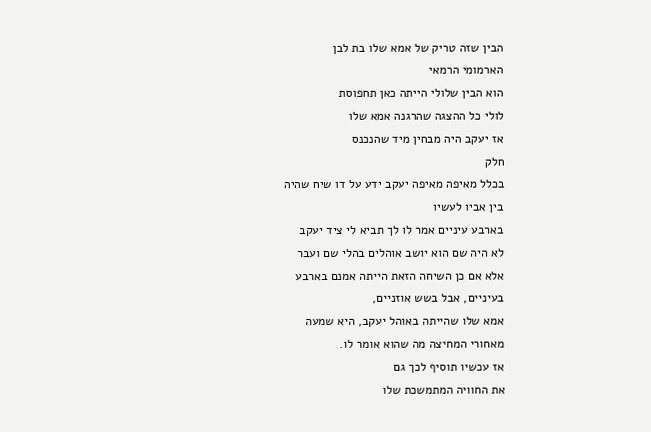הבין שזה טריק של אמא שלו בת לבן
הארמומי הרמאי
הוא הבין שלולי הייתה כאן תחפוסת
לולי כל ההצגה שהרגנה אמא שלו
אז יעקב היה מבחין מיד שהנכנס
חלק
בכלל מאיפה מאיפה יעקב ידע על דו שיח שהיה
בין אביו לעשיו
בארבע עיניים אמר לו לך תביא לי ציד יעקב
לא היה שם הוא יושב אוהלים בהלי שם ועבר
אלא אם כן השיחה הזאת הייתה אמנם בארבע
בעיניים, אבל בשש אוזניים,
אמא שלו שהייתה באוהל יעקב, היא שמעה
מאחורי המחיצה מה שהוא אומר לו.
אז עכשיו תוסיף לכך גם
את החוויה המתמשכת שלו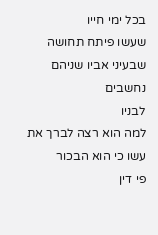בכל ימי חייו
שעשו פיתח תחושה שבעיני אביו שניהם נחשבים
לבניו
למה הוא רצה לברך את עשו כי הוא הבכור
פי דין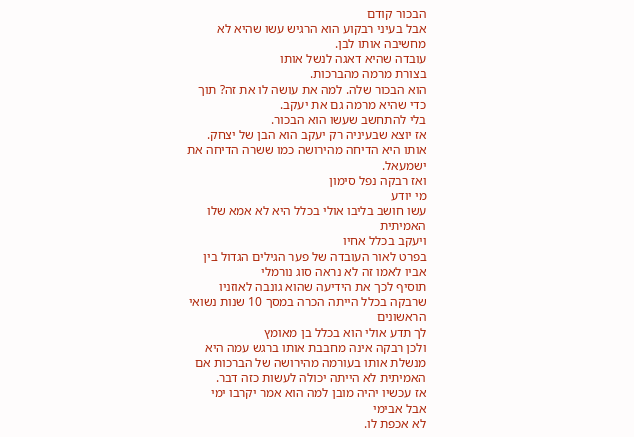הבכור קודם
אבל בעיני רבקוע הוא הרגיש עשו שהיא לא
מחשיבה אותו לבן.
עובדה שהיא דאגה לנשל אותו
בצורת מרמה מהברכות.
הוא הבכור שלה. למה את עושה לו את זה? תוך
כדי שהיא מרמה גם את יעקב.
בלי להתחשב שעשו הוא הבכור.
אז יוצא שבעיניה רק יעקב הוא הבן של יצחק.
אותו היא הדיחה מהירושה כמו ששרה הדיחה את
ישמעאל.
ואז רבקה נפל סימון
מי יודע
עשו חושב בליבו אולי בכלל היא לא אמא שלו
האמיתית
ויעקב בכלל אחיו
בפרט לאור העובדה של פער הגילים הגדול בין
אביו לאמו זה לא נראה סוג נורמלי
תוסיף לכך את הידיעה שהוא גונבה לאוזניו
שרבקה בכלל הייתה הכרה במסך 10 שנות נשואי
הראשונים
לך תדע אולי הוא בכלל בן מאומץ
ולכן רבקה אינה מחבבת אותו ברגש עמה היא
מנשלת אותו בעורמה מהירושה של הברכות אם
האמיתית לא הייתה יכולה לעשות כזה דבר.
אז עכשיו יהיה מובן למה הוא אמר יקרבו ימי
אבל אבימי
לא אכפת לו.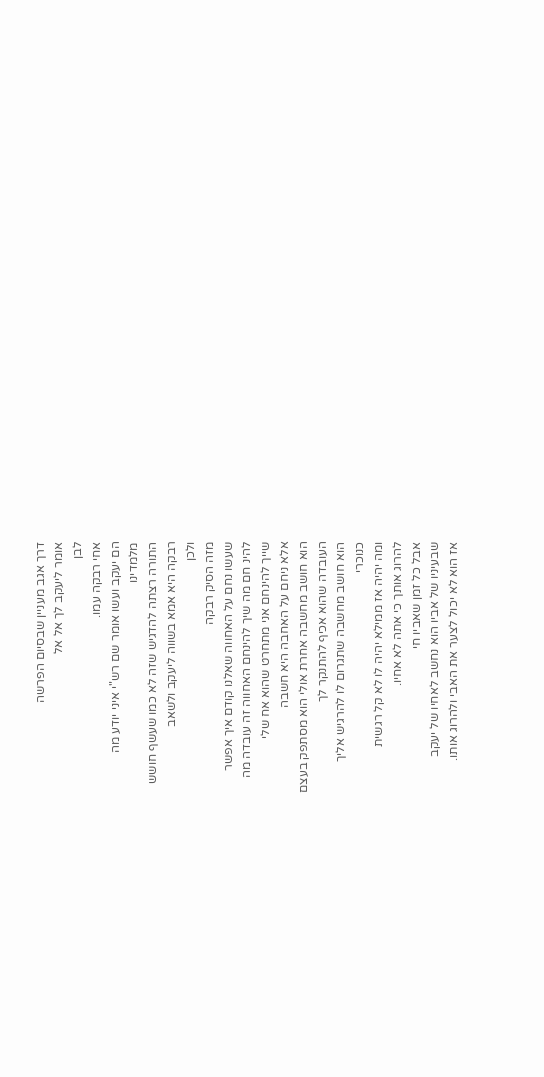דרך אגב מעניין שבסיום הפרשה
אומר ליעקב לך אל אל
לבן
אחי רבקה עמו.
הם יעקב ועשו אומר שם רש"י איני יודע מה
מלמדינו
התורה רצתה להדגיש שזה לא כמו שעשף חושש
רבקה היא אמא בשווה ליעקב ולשאב
ולכן
מזה הסיק רבקה
שעשו נחם על האחווה שאלנו קודם איך אפשר
להינ חם מה שיך להינחם האחווה זה עובדה מה
שייך להינחם אני מתחרט שהוא אח שלי
אלא ניחם על האחבה היא חשבה
הוא חושב מחשבה אחרת אולי הוא מסתפק בעצם
העובדה שהוא אכיף להתנקר לך
הוא חושב מחשבה שתגרום לו להרגיש אליך
כנוכרי
ומה יהיה אז ממילא יהיה לו לא קל רגשית
להרוג אותך כי אתה לא אחיו.
אבל כל זמן שאביו חי
שבעיניו של אביו הוא נחשב לאחיו של יעקב
אז הוא לא יכול לצער את האבי ולהרוג אותו.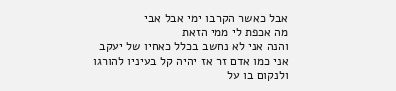אבל כאשר הקרבו ימי אבל אבי
מה אכפת לי ממי הזאת
והנה אני לא נחשב בכלל כאחיו של יעקב
אני כמו אדם זר אז יהיה קל בעיניו להורגו
ולנקום בו על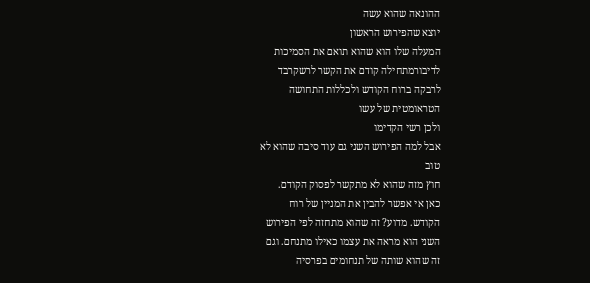ההונאה שהוא עשה
יוצא שהפירוש הראשון
המעלה שלו הוא שהוא תואם את הסמיכות
לדיבורמתחילה קודם את הקשר לרשקרבד
לרבקה ברוח הקודש ולכללות התחושה
הטראומטית של עשו
ולכן רשי הקדימו
אבל למה הפירוש השני גם עוד סיבה שהוא לא
טוב
חוץ מזה שהוא לא מתקשר לפסוק הקודם.
כאן אי אפשר להבין את המניין של רוח
הקודש. מדוע? זה שהוא מתחזה לפי הפירוש
השני הוא מראה את עצמו כאילו מתנחם. וגם
זה שהוא שותה של תנחומים בפרסיה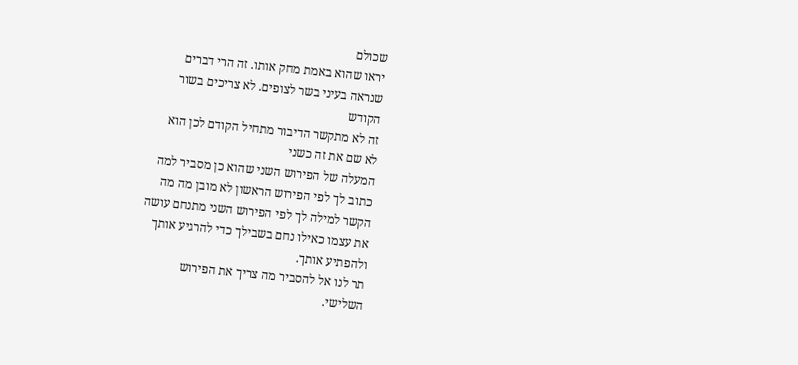שכולם
יראו שהוא באמת מחק אותו. זה הרי דברים
שנראה בעיני בשר לצופים. לא צריכים בשור
הקודש
זה לא מתקשר הדיבור מתחיל הקודם לכן הוא
לא שם את זה כשני
המעלה של הפירוש השני שהוא כן מסביר למה
כתוב לך לפי הפירוש הראשון לא מובן מה מה
הקשר למילה לך לפי הפירוש השני מתנחם עושה
את עצמו כאילו נחם בשבילך כדי להרגיע אותך
ולהפתיע אותך.
תר לנו אל להסביר מה צריך את הפירוש
השלישי.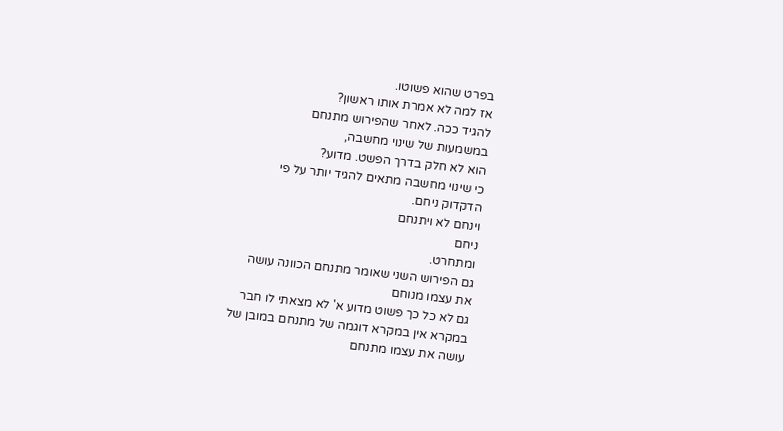בפרט שהוא פשוטו.
אז למה לא אמרת אותו ראשון?
להגיד ככה. לאחר שהפירוש מתנחם
במשמעות של שינוי מחשבה,
הוא לא חלק בדרך הפשט. מדוע?
כי שינוי מחשבה מתאים להגיד יותר על פי
הדקדוק ניחם.
וינחם לא ויתנחם
ניחם
ומתחרט.
גם הפירוש השני שאומר מתנחם הכוונה עושה
את עצמו מנוחם
גם לא כל כך פשוט מדוע א' לא מצאתי לו חבר
במקרא אין במקרא דוגמה של מתנחם במובן של
עושה את עצמו מתנחם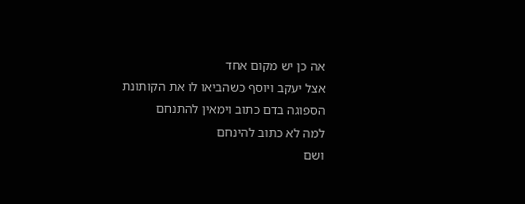אה כן יש מקום אחד
אצל יעקב ויוסף כשהביאו לו את הקותונת
הספוגה בדם כתוב וימאין להתנחם
למה לא כתוב להינחם
ושם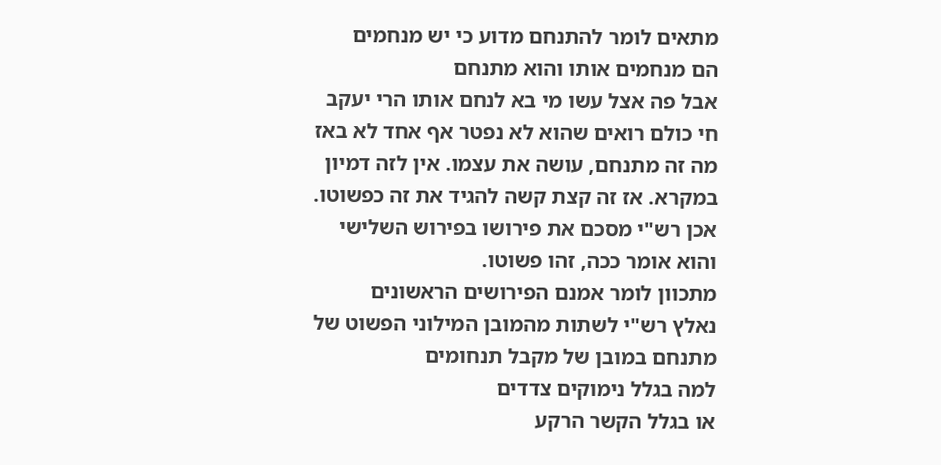מתאים לומר להתנחם מדוע כי יש מנחמים
הם מנחמים אותו והוא מתנחם
אבל פה אצל עשו מי בא לנחם אותו הרי יעקב
חי כולם רואים שהוא לא נפטר אף אחד לא באז
מה זה מתנחם, עושה את עצמו. אין לזה דמיון
במקרא. אז זה קצת קשה להגיד את זה כפשוטו.
אכן רש"י מסכם את פירושו בפירוש השלישי
והוא אומר ככה, זהו פשוטו.
מתכוון לומר אמנם הפירושים הראשונים
נאלץ רש"י לשתות מהמובן המילוני הפשוט של
מתנחם במובן של מקבל תנחומים
למה בגלל נימוקים צדדים
או בגלל הקשר הרקע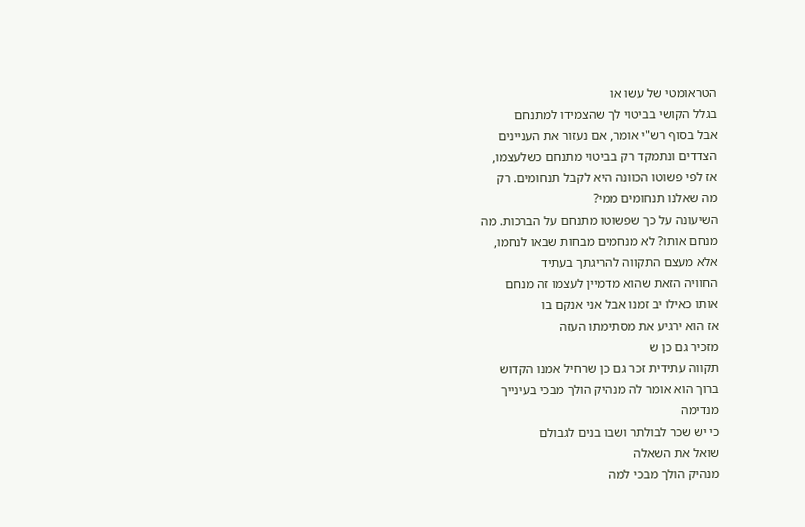הטראומטי של עשו או
בגלל הקושי בביטוי לך שהצמידו למתנחם
אבל בסוף רש"י אומר, אם נעזור את העניינים
הצדדים ונתמקד רק בביטוי מתנחם כשלעצמו,
אז לפי פשוטו הכוונה היא לקבל תנחומים. רק
מה שאלנו תנחומים ממי?
השיעונה על כך שפשוטו מתנחם על הברכות. מה
מנחם אותו? לא מנחמים מבחות שבאו לנחמו,
אלא מעצם התקווה להריגתך בעתיד
החוויה הזאת שהוא מדמיין לעצמו זה מנחם
אותו כאילו יב זמנו אבל אני אנקם בו
אז הוא ירגיע את מסתימתו העזה
מזכיר גם כן ש
תקווה עתידית זכר גם כן שרחיל אמנו הקדוש
ברוך הוא אומר לה מנהיק הולך מבכי בעינייך
מנדימה
כי יש שכר לבולתר ושבו בנים לגבולם
שואל את השאלה
מנהיק הולך מבכי למה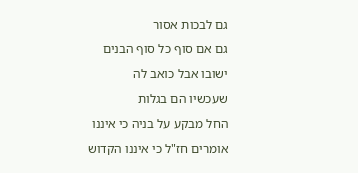גם לבכות אסור
גם אם סוף כל סוף הבנים ישובו אבל כואב לה
שעכשיו הם בגלות
החל מבקע על בניה כי איננו
אומרים חז"ל כי איננו הקדוש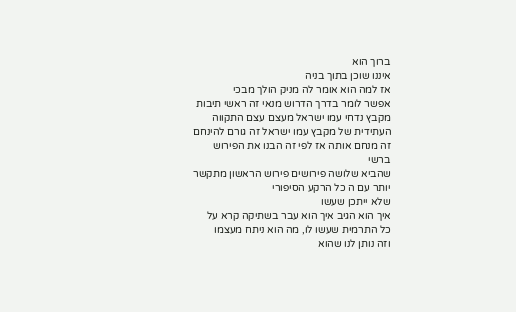ברוך הוא
איננו שוכן בתוך בניה
אז למה הוא אומר לה מניק הולך מבכי
אפשר לומר בדרך הדרוש מנאי זה ראשי תיבות
מקבץ נדחי עמו ישראל מעצם עצם התקווה
העתידית של מקבץ עמו ישראל זה גורם להינחם
זה מנחם אותה אז לפי זה הבנו את הפירוש
ברשי
שהביא שלושה פירושים פירוש הראשון מתקשר
יותר עם ה כל הרקע הסיפורי
שלא ייתכן שעשו
איך הוא הגיב איך הוא עבר בשתיקה קרא על
כל התרמית שעשו לו, מה הוא ניתח מעצמו
וזה נותן לנו שהוא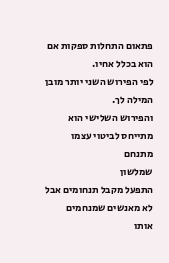פתאום התחלות ספקות אם
הוא בכלל אחיו.
לפי הפירוש השני יותר מובן המילה לך.
והפירוש השלישי הוא מתייחס לביטוי עצמו
מתנחם
שמלשון
התפעל מקבל תנחומים אבל לא מאנשים שמנחמים
אותו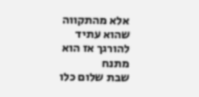אלא מהתקווה שהוא עתיד להורגך אז הוא
מתנח
שבת שלום כלו